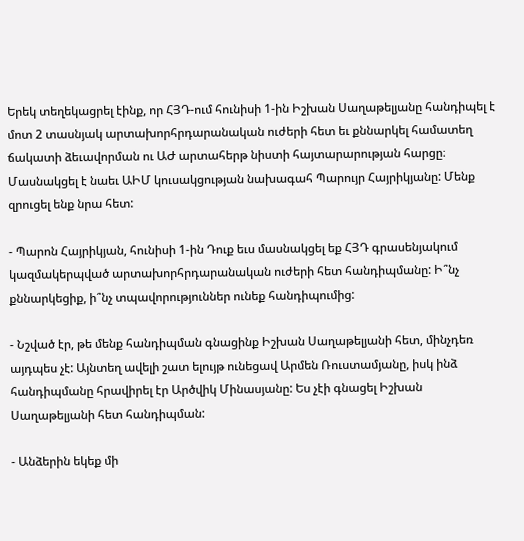Երեկ տեղեկացրել էինք, որ ՀՅԴ-ում հունիսի 1-ին Իշխան Սաղաթելյանը հանդիպել է մոտ 2 տասնյակ արտախորհրդարանական ուժերի հետ եւ քննարկել համատեղ ճակատի ձեւավորման ու ԱԺ արտահերթ նիստի հայտարարության հարցը։ Մասնակցել է նաեւ ԱԻՄ կուսակցության նախագահ Պարույր Հայրիկյանը: Մենք զրուցել ենք նրա հետ:

- Պարոն Հայրիկյան, հունիսի 1-ին Դուք եւս մասնակցել եք ՀՅԴ գրասենյակում կազմակերպված արտախորհրդարանական ուժերի հետ հանդիպմանը: Ի՞նչ քննարկեցիք, ի՞նչ տպավորություններ ունեք հանդիպումից:

- Նշված էր, թե մենք հանդիպման գնացինք Իշխան Սաղաթելյանի հետ, մինչդեռ այդպես չէ: Այնտեղ ավելի շատ ելույթ ունեցավ Արմեն Ռուստամյանը, իսկ ինձ հանդիպմանը հրավիրել էր Արծվիկ Մինասյանը: Ես չէի գնացել Իշխան Սաղաթելյանի հետ հանդիպման:

- Անձերին եկեք մի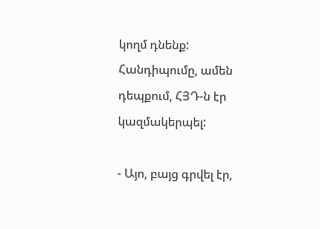կողմ դնենք: Հանդիպումը, ամեն դեպքում, ՀՅԴ-ն էր կազմակերպել:

- Այո, բայց գրվել էր,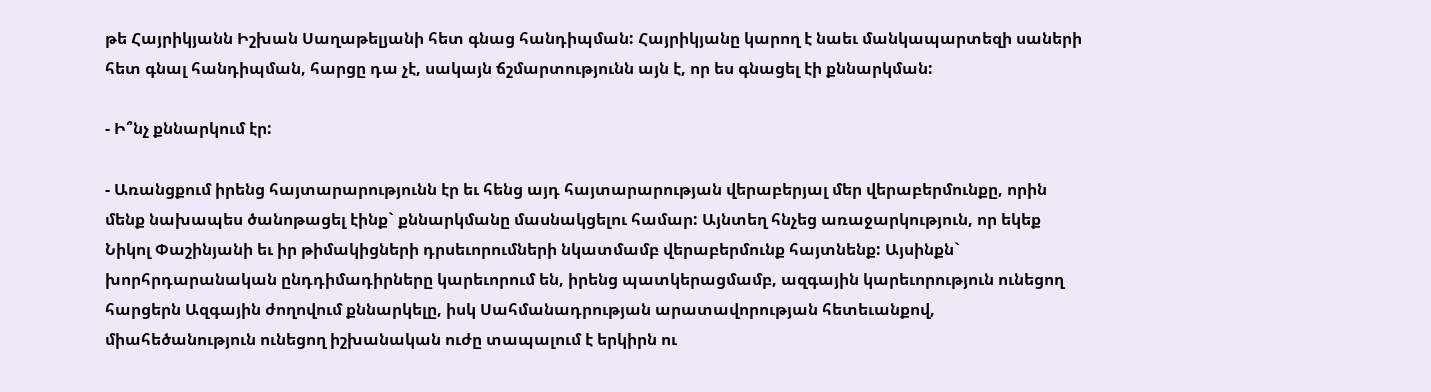թե Հայրիկյանն Իշխան Սաղաթելյանի հետ գնաց հանդիպման: Հայրիկյանը կարող է նաեւ մանկապարտեզի սաների հետ գնալ հանդիպման, հարցը դա չէ, սակայն ճշմարտությունն այն է, որ ես գնացել էի քննարկման:

- Ի՞նչ քննարկում էր:

- Առանցքում իրենց հայտարարությունն էր եւ հենց այդ հայտարարության վերաբերյալ մեր վերաբերմունքը, որին մենք նախապես ծանոթացել էինք` քննարկմանը մասնակցելու համար: Այնտեղ հնչեց առաջարկություն, որ եկեք Նիկոլ Փաշինյանի եւ իր թիմակիցների դրսեւորումների նկատմամբ վերաբերմունք հայտնենք: Այսինքն` խորհրդարանական ընդդիմադիրները կարեւորում են, իրենց պատկերացմամբ, ազգային կարեւորություն ունեցող հարցերն Ազգային ժողովում քննարկելը, իսկ Սահմանադրության արատավորության հետեւանքով, միահեծանություն ունեցող իշխանական ուժը տապալում է երկիրն ու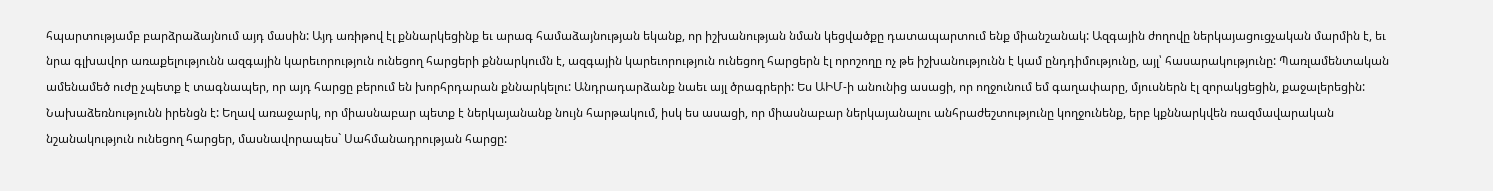հպարտությամբ բարձրաձայնում այդ մասին: Այդ առիթով էլ քննարկեցինք եւ արագ համաձայնության եկանք, որ իշխանության նման կեցվածքը դատապարտում ենք միանշանակ: Ազգային ժողովը ներկայացուցչական մարմին է, եւ նրա գլխավոր առաքելությունն ազգային կարեւորություն ունեցող հարցերի քննարկումն է, ազգային կարեւորություն ունեցող հարցերն էլ որոշողը ոչ թե իշխանությունն է կամ ընդդիմությունը, այլ՝ հասարակությունը: Պառլամենտական ամենամեծ ուժը չպետք է տագնապեր, որ այդ հարցը բերում են խորհրդարան քննարկելու: Անդրադարձանք նաեւ այլ ծրագրերի: Ես ԱԻՄ-ի անունից ասացի, որ ողջունում եմ գաղափարը, մյուսներն էլ զորակցեցին, քաջալերեցին: Նախաձեռնությունն իրենցն է: Եղավ առաջարկ, որ միասնաբար պետք է ներկայանանք նույն հարթակում, իսկ ես ասացի, որ միասնաբար ներկայանալու անհրաժեշտությունը կողջունենք, երբ կքննարկվեն ռազմավարական նշանակություն ունեցող հարցեր, մասնավորապես` Սահմանադրության հարցը: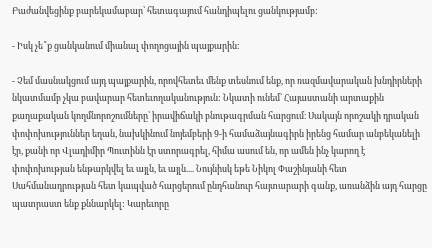Բաժանվեցինք բարեկամաբար՝ հետագայում հանդիպելու ցանկությամբ:

- Իսկ չե՞ք ցանկանում միանալ փողոցային պայքարին:

- Չեմ մասնակցում այդ պայքարին, որովհետեւ մենք տեսնում ենք, որ ռազմավարական խնդիրների նկատմամբ չկա բավարար հետեւողականություն: Նկատի ունեմ` Հայաստանի արտաքին քաղաքական կողմնորոշումները՝ իրավիճակի բնութագրման հարցում։ Սակայն որոշակի դրական փոփոխություններ եղան, նախկինում նոյեմբերի 9-ի համաձայնագիրն իրենց համար անբեկանելի էր, քանի որ Վլադիմիր Պուտինն էր ստորագրել, հիմա ասում են, որ ամեն ինչ կարող է փոփոխության ենթարկվել եւ այլն, եւ այլն.... Նույնիսկ եթե Նիկոլ Փաշինյանի հետ Սահմանադրության հետ կապված հարցերում ընդհանուր հայտարարի գանք, առանձին այդ հարցը պատրաստ ենք քննարկել: Կարեւորը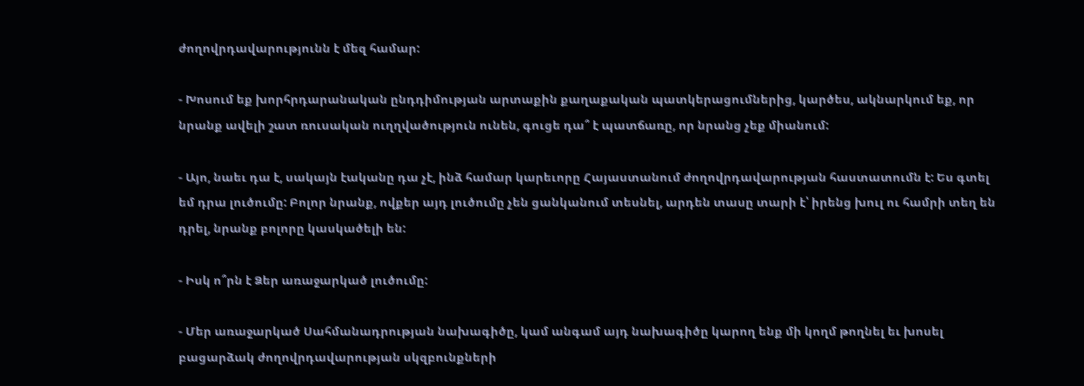ժողովրդավարությունն է մեզ համար:

- Խոսում եք խորհրդարանական ընդդիմության արտաքին քաղաքական պատկերացումներից, կարծես, ակնարկում եք, որ նրանք ավելի շատ ռուսական ուղղվածություն ունեն, գուցե դա՞ է պատճառը, որ նրանց չեք միանում:

- Այո, նաեւ դա է, սակայն էականը դա չէ, ինձ համար կարեւորը Հայաստանում ժողովրդավարության հաստատումն է: Ես գտել եմ դրա լուծումը: Բոլոր նրանք, ովքեր այդ լուծումը չեն ցանկանում տեսնել, արդեն տասը տարի է՝ իրենց խուլ ու համրի տեղ են դրել, նրանք բոլորը կասկածելի են:

- Իսկ ո՞րն է Ձեր առաջարկած լուծումը:

- Մեր առաջարկած Սահմանադրության նախագիծը, կամ անգամ այդ նախագիծը կարող ենք մի կողմ թողնել եւ խոսել բացարձակ ժողովրդավարության սկզբունքների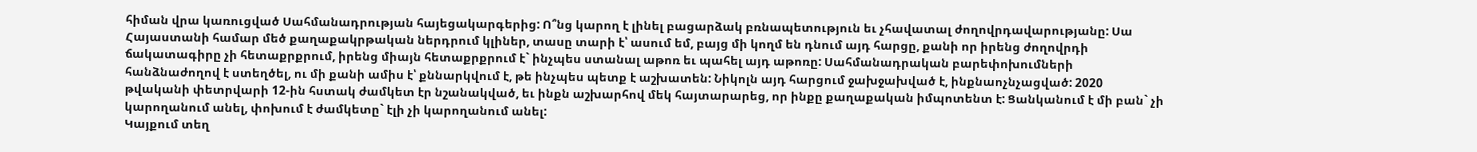հիման վրա կառուցված Սահմանադրության հայեցակարգերից: Ո՞նց կարող է լինել բացարձակ բռնապետություն եւ չհավատալ ժողովրդավարությանը: Սա Հայաստանի համար մեծ քաղաքակրթական ներդրում կլիներ, տասը տարի է՝ ասում եմ, բայց մի կողմ են դնում այդ հարցը, քանի որ իրենց ժողովրդի ճակատագիրը չի հետաքրքրում, իրենց միայն հետաքրքրում է` ինչպես ստանալ աթոռ եւ պահել այդ աթոռը: Սահմանադրական բարեփոխումների հանձնաժողով է ստեղծել, ու մի քանի ամիս է՝ քննարկվում է, թե ինչպես պետք է աշխատեն: Նիկոլն այդ հարցում ջախջախված է, ինքնաոչնչացված: 2020 թվականի փետրվարի 12-ին հստակ ժամկետ էր նշանակված, եւ ինքն աշխարհով մեկ հայտարարեց, որ ինքը քաղաքական իմպոտենտ է: Ցանկանում է մի բան` չի կարողանում անել, փոխում է ժամկետը` էլի չի կարողանում անել:
Կայքում տեղ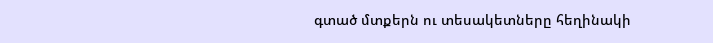գտած մտքերն ու տեսակետները հեղինակի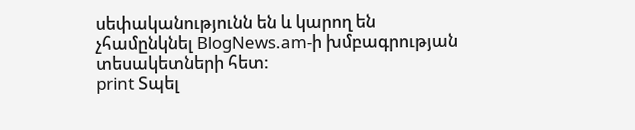սեփականությունն են և կարող են չհամընկնել BlogNews.am-ի խմբագրության տեսակետների հետ:
print Տպել